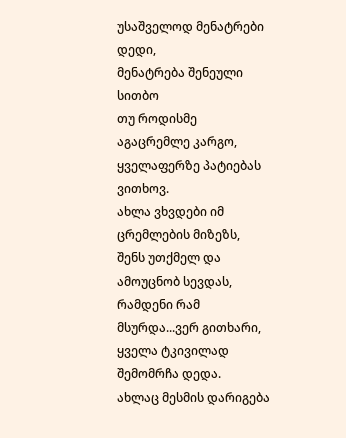უსაშველოდ მენატრები დედი,
მენატრება შენეული სითბო
თუ როდისმე აგაცრემლე კარგო,
ყველაფერზე პატიებას ვითხოვ.
ახლა ვხვდები იმ ცრემლების მიზეზს,
შენს უთქმელ და ამოუცნობ სევდას,
რამდენი რამ მსურდა...ვერ გითხარი,
ყველა ტკივილად შემომრჩა დედა.
ახლაც მესმის დარიგება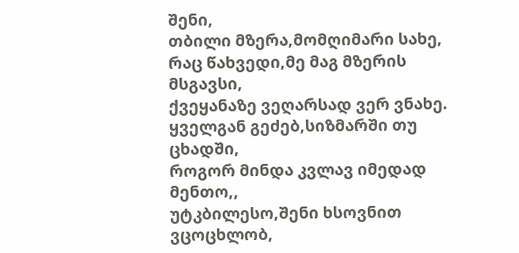შენი,
თბილი მზერა,მომღიმარი სახე,
რაც წახვედი,მე მაგ მზერის მსგავსი,
ქვეყანაზე ვეღარსად ვერ ვნახე.
ყველგან გეძებ,სიზმარში თუ ცხადში,
როგორ მინდა კვლავ იმედად მენთო,,
უტკბილესო,შენი ხსოვნით ვცოცხლობ,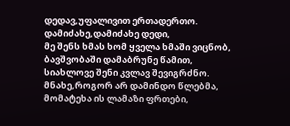დედავ,უფალივით ერთადერთო.
დამიძახე,დამიძახე დედი,
მე შენს ხმას ხომ ყველა ხმაში ვიცნობ,
ბავშვობაში დამაბრუნე წამით,
სიახლოვე შენი კვლავ შევიგრძნო.
მნახე,როგორ არ დამინდო წლებმა,
მომატეხა ის ლამაზი ფრთები,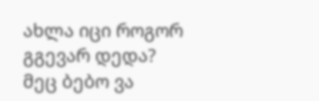ახლა იცი როგორ გგევარ დედა?
მეც ბებო ვა